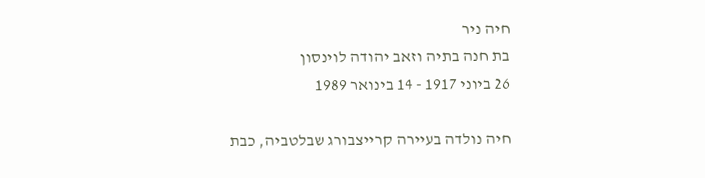חיה ניר
בת חנה בתיה וזאב יהודה לוינסון
26 ביוני 1917 - 14 בינואר 1989

חיה נולדה בעיירה קרייצבורג שבלטביה, כבת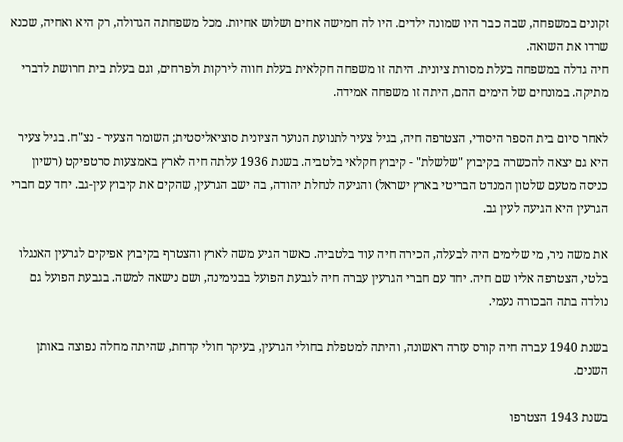זקונים במשפחה, שבה כבר היו שמונה ילדים. היו לה חמישה אחים ושלוש אחיות. מכל משפחתה הגדולה, רק היא ואחיה, שכנא שרדו את השואה.
חיה גדלה במשפחה בעלת מסורת ציונית. היתה זו משפחה חקלאית בעלת חווה לירקות ולפרחים, וגם בעלת בית חרושת לדברי מתיקה. במונחים של הימים ההם, היתה זו משפחה אמידה.

לאחר סיום בית הספר היסודי, הצטרפה חיה, בגיל צעיר לתנועת הנוער הציונית סוציאליסטית; השומר הצעיר - נצ"ח. בגיל צעיר היא גם יצאה להכשרה בקיבוץ "שלשלת" - קיבוץ חקלאי בלטביה. בשנת 1936 עלתה חיה לארץ באמצעות סרטפיקט (רשיון כניסה מטעם שלטון המנדט הבריטי בארץ ישראל) והגיעה לנחלת יהודה, בה ישב הגרעין, שהקים את קיבוץ עין-גב. יחד עם חברי הגרעין היא הגיעה לעין גב.

את משה ניר, מי שלימים היה לבעלה, הכירה חיה עוד בלטביה. כאשר הגיע משה לארץ והצטרף בקיבוץ אפיקים לגרעין האנגלו בלטי, הצטרפה אליו שם חיה. יחד עם חברי הגרעין עברה חיה לגבעת הפועל בבנימינה, ושם נישאה למשה. בגבעת הפועל גם נולדה בתה הבכורה נעמי.

בשנת 1940 עברה חיה קורס עזרה ראשונה, והיתה למטפלת בחולי הגרעין, בעיקר חולי קדחת, שהיתה מחלה נפוצה באותן השנים.

בשנת 1943 הצטרפו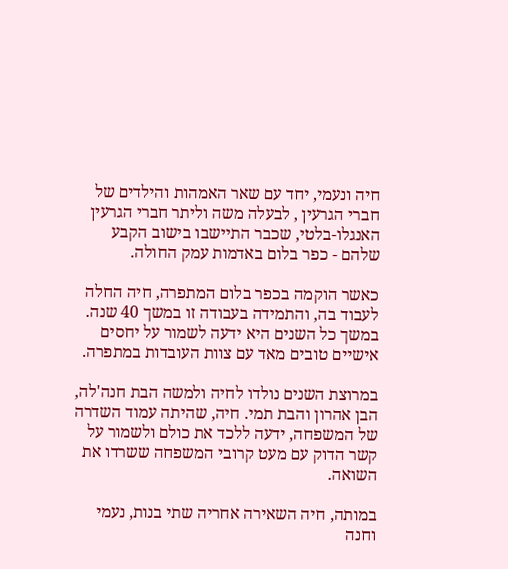חיה ונעמי, יחד עם שאר האמהות והילדים של חברי הגרעין , לבעלה משה וליתר חברי הגרעין האנגלו-בלטי, שכבר התיישבו בישוב הקבע שלהם - כפר בלום באדמות עמק החולה.

כאשר הוקמה בכפר בלום המתפרה, חיה החלה לעבוד בה, והתמידה בעבודה זו במשך 40 שנה. במשך כל השנים היא ידעה לשמור על יחסים אישיים טובים מאד עם צוות העובדות במתפרה.

במרוצת השנים נולדו לחיה ולמשה הבת חנה'לה, הבן אהרון והבת תמי. חיה, שהיתה עמוד השדרה של המשפחה, ידעה ללכד את כולם ולשמור על קשר הדוק עם מעט קרובי המשפחה ששרדו את השואה.

במותה, חיה השאירה אחריה שתי בנות, נעמי וחנה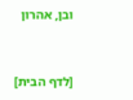ובן, אהרון


[לדף הבית]